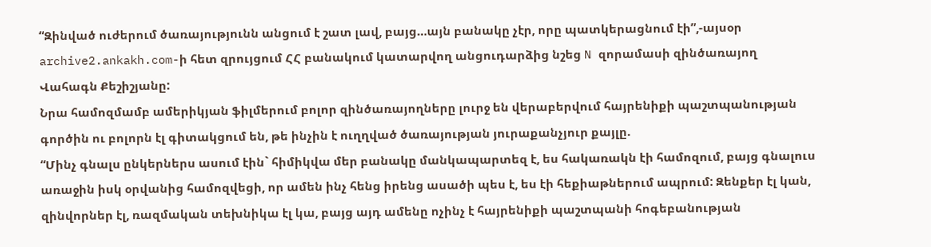“Զինված ուժերում ծառայությունն անցում է շատ լավ, բայց…այն բանակը չէր, որը պատկերացնում էի”,-այսօր archive2.ankakh.com-ի հետ զրույցում ՀՀ բանակում կատարվող անցուդարձից նշեց N զորամասի զինծառայող Վահագն Քեշիշյանը:
Նրա համոզմամբ ամերիկյան ֆիլմերում բոլոր զինծառայողները լուրջ են վերաբերվում հայրենիքի պաշտպանության գործին ու բոլորն էլ գիտակցում են, թե ինչին է ուղղված ծառայության յուրաքանչյուր քայլը.
“Մինչ գնալս ընկերներս ասում էին` հիմիկվա մեր բանակը մանկապարտեզ է, ես հակառակն էի համոզում, բայց գնալուս առաջին իսկ օրվանից համոզվեցի, որ ամեն ինչ հենց իրենց ասածի պես է, ես էի հեքիաթներում ապրում: Զենքեր էլ կան, զինվորներ էլ, ռազմական տեխնիկա էլ կա, բայց այդ ամենը ոչինչ է հայրենիքի պաշտպանի հոգեբանության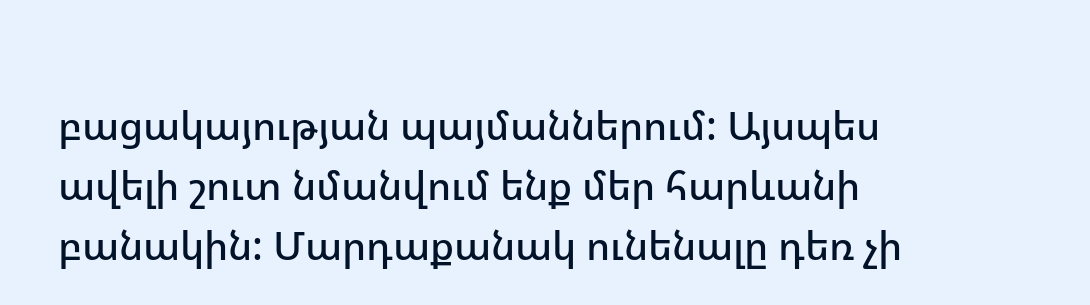բացակայության պայմաններում: Այսպես ավելի շուտ նմանվում ենք մեր հարևանի բանակին: Մարդաքանակ ունենալը դեռ չի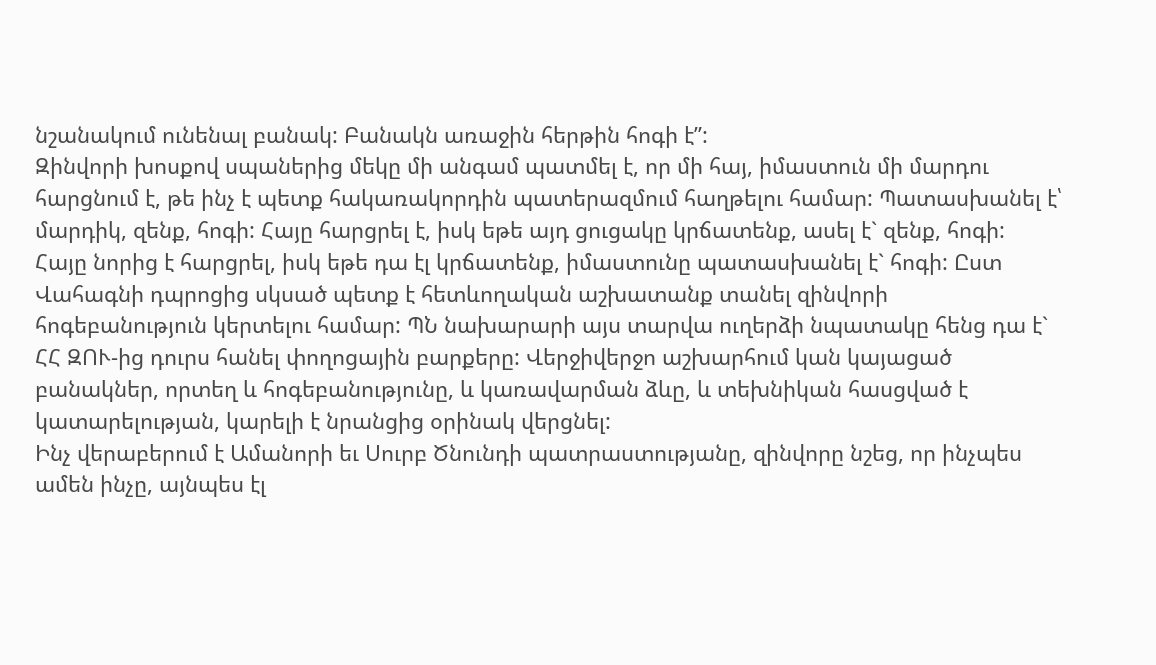նշանակում ունենալ բանակ: Բանակն առաջին հերթին հոգի է”:
Զինվորի խոսքով սպաներից մեկը մի անգամ պատմել է, որ մի հայ, իմաստուն մի մարդու հարցնում է, թե ինչ է պետք հակառակորդին պատերազմում հաղթելու համար: Պատասխանել է՝ մարդիկ, զենք, հոգի: Հայը հարցրել է, իսկ եթե այդ ցուցակը կրճատենք, ասել է` զենք, հոգի: Հայը նորից է հարցրել, իսկ եթե դա էլ կրճատենք, իմաստունը պատասխանել է` հոգի: Ըստ Վահագնի դպրոցից սկսած պետք է հետևողական աշխատանք տանել զինվորի հոգեբանություն կերտելու համար: ՊՆ նախարարի այս տարվա ուղերձի նպատակը հենց դա է` ՀՀ ԶՈՒ-ից դուրս հանել փողոցային բարքերը: Վերջիվերջո աշխարհում կան կայացած բանակներ, որտեղ և հոգեբանությունը, և կառավարման ձևը, և տեխնիկան հասցված է կատարելության, կարելի է նրանցից օրինակ վերցնել:
Ինչ վերաբերում է Ամանորի եւ Սուրբ Ծնունդի պատրաստությանը, զինվորը նշեց, որ ինչպես ամեն ինչը, այնպես էլ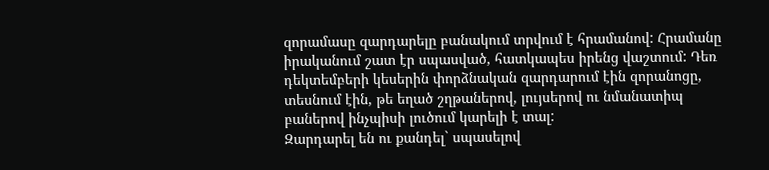զորամասը զարդարելը բանակում տրվում է հրամանով: Հրամանը իրականում շատ էր սպասված, հատկապես իրենց վաշտում: Դեռ դեկտեմբերի կեսերին փորձնական զարդարում էին զորանոցը, տեսնում էին, թե եղած շղթաներով, լույսերով ու նմանատիպ բաներով ինչպիսի լուծում կարելի է տալ:
Զարդարել են ու քանդել` սպասելով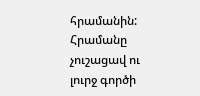հրամանին: Հրամանը չուշացավ ու լուրջ գործի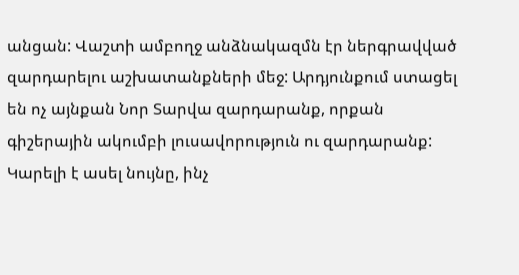անցան: Վաշտի ամբողջ անձնակազմն էր ներգրավված զարդարելու աշխատանքների մեջ: Արդյունքում ստացել են ոչ այնքան Նոր Տարվա զարդարանք, որքան գիշերային ակումբի լուսավորություն ու զարդարանք: Կարելի է ասել նույնը, ինչ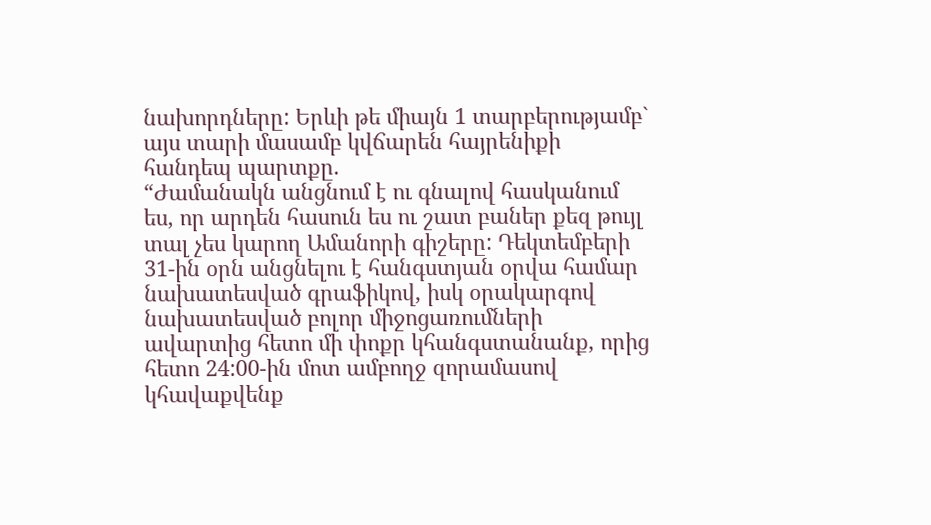նախորդները: Երևի թե միայն 1 տարբերությամբ` այս տարի մասամբ կվճարեն հայրենիքի հանդեպ պարտքը.
“Ժամանակն անցնում է ու գնալով հասկանում ես, որ արդեն հասուն ես ու շատ բաներ քեզ թույլ տալ չես կարող Ամանորի գիշերը: Դեկտեմբերի 31-ին օրն անցնելու է հանգստյան օրվա համար նախատեսված գրաֆիկով, իսկ օրակարգով նախատեսված բոլոր միջոցառումների ավարտից հետո մի փոքր կհանգստանանք, որից հետո 24:00-ին մոտ ամբողջ զորամասով կհավաքվենք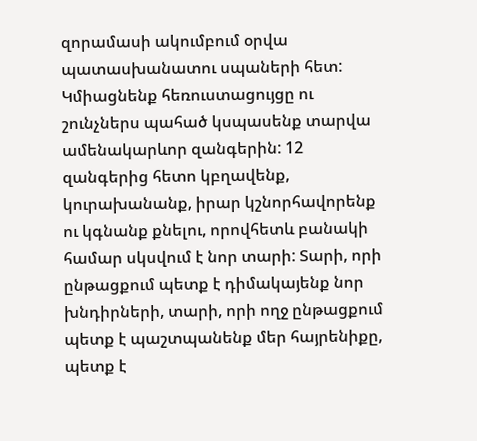զորամասի ակումբում օրվա պատասխանատու սպաների հետ: Կմիացնենք հեռուստացույցը ու շունչներս պահած կսպասենք տարվա ամենակարևոր զանգերին: 12 զանգերից հետո կբղավենք, կուրախանանք, իրար կշնորհավորենք ու կգնանք քնելու, որովհետև բանակի համար սկսվում է նոր տարի: Տարի, որի ընթացքում պետք է դիմակայենք նոր խնդիրների, տարի, որի ողջ ընթացքում պետք է պաշտպանենք մեր հայրենիքը, պետք է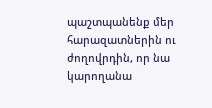պաշտպանենք մեր հարազատներին ու ժողովրդին, որ նա կարողանա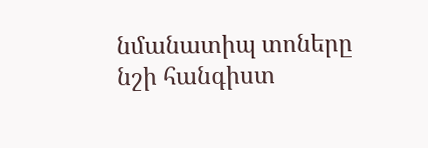նմանատիպ տոները նշի հանգիստ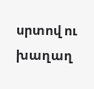սրտով ու խաղաղ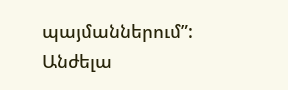պայմաններում”:
Անժելա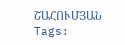ՇԱՀՈՒՄՅԱՆ
Tags: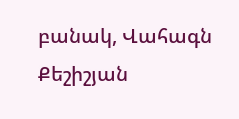բանակ, Վահագն Քեշիշյան